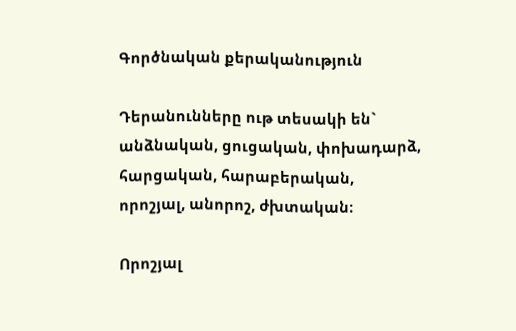Գործնական քերականություն

Դերանունները ութ տեսակի են` անձնական, ցուցական, փոխադարձ, հարցական, հարաբերական, որոշյալ, անորոշ, ժխտական։

Որոշյալ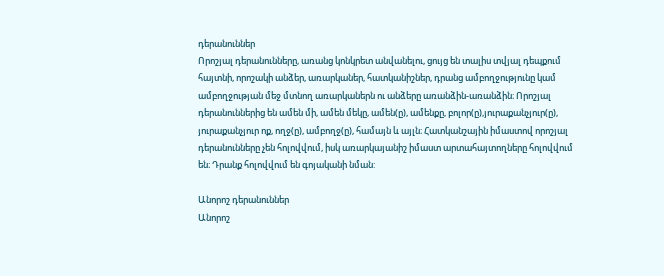դերանուններ
Որոշյալ դերանունները, առանց կոնկրետ անվանելու, ցույց են տալիս տվյալ դեպքում հայտնի, որոշակի անձեր, առարկաներ, հատկանիշներ, դրանց ամբողջությունը կամ ամբողջության մեջ մտնող առարկաներն ու անձերը առանձին-առանձին։ Որոշյալ դերանուններից են ամեն մի, ամեն մեկը, ամեն(ը), ամենքը, բոլոր(ը),յուրաքանչյուր(ը), յուրաքանչյուր ոք, ողջ(ը), ամբողջ(ը), համայն և այլն։ Հատկանշային իմաստով որոշյալ դերանունները չեն հոլովվում, իսկ առարկայանիշ իմաստ արտահայտողները հոլովվում են։ Դրանք հոլովվում են գոյականի նման:

Անորոշ դերանուններ
Անորոշ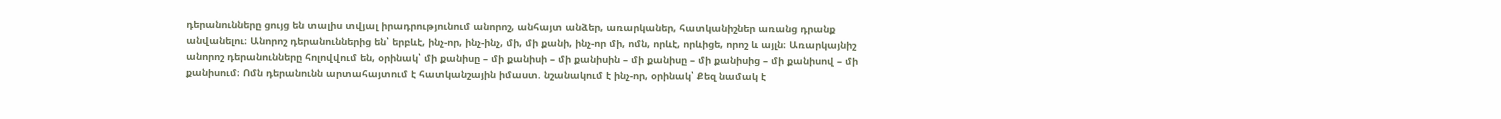դերանունները ցույց են տալիս տվյալ իրադրությունում անորոշ, անհայտ անձեր, առարկաներ, հատկանիշներ առանց դրանք անվանելու։ Անորոշ դերանուններից են՝ երբևէ, ինչ-որ, ինչ-ինչ, մի, մի քանի, ինչ-որ մի, ոմն, որևէ, որևիցե, որոշ և այլն։ Առարկայնիշ անորոշ դերանունները հոլովվում են, օրինակ՝ մի քանիսը – մի քանիսի – մի քանիսին – մի քանիսը – մի քանիսից – մի քանիսով – մի քանիսում։ Ոմն դերանունն արտահայտում է հատկանշային իմաստ. նշանակում է ինչ-որ, օրինակ՝ Քեզ նամակ է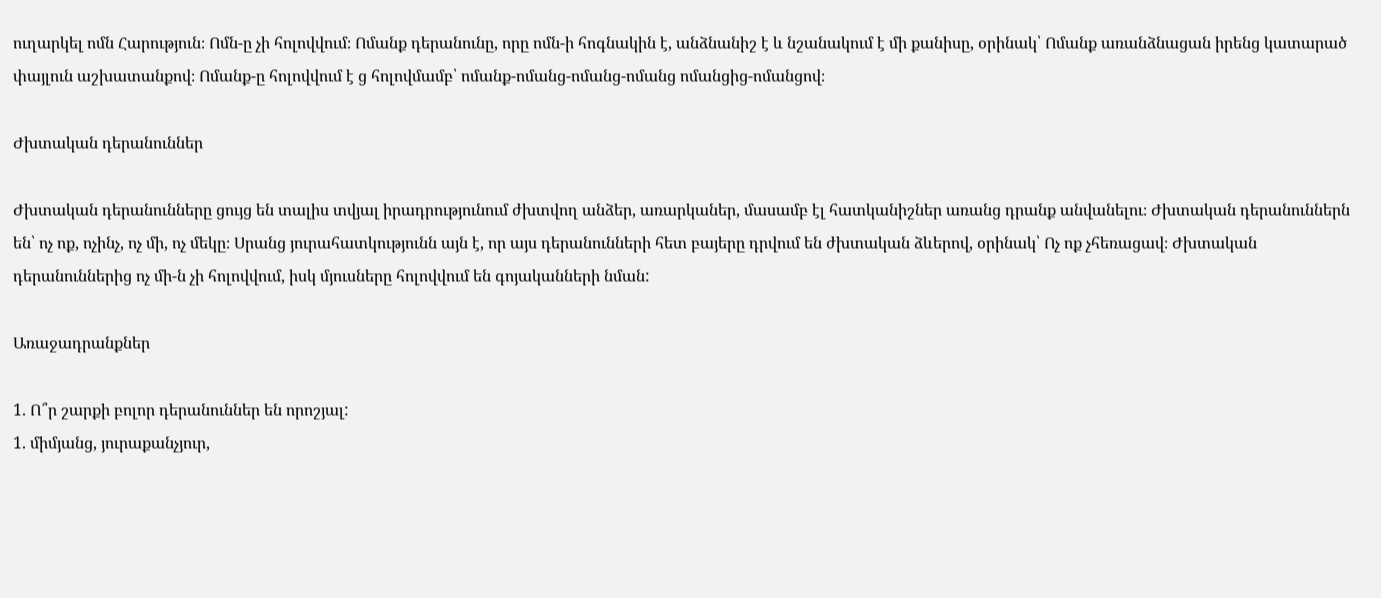ուղարկել ոմն Հարություն։ Ոմն-ը չի հոլովվում։ Ոմանք դերանունը, որը ոմն-ի հոգնակին է, անձնանիշ է և նշանակում է մի քանիսը, օրինակ՝ Ոմանք առանձնացան իրենց կատարած փայլուն աշխատանքով։ Ոմանք-ը հոլովվում է ց հոլովմամբ՝ ոմանք-ոմանց-ոմանց-ոմանց ոմանցից-ոմանցով։

Ժխտական դերանուններ

Ժխտական դերանունները ցույց են տալիս տվյալ իրադրությունում ժխտվող անձեր, առարկաներ, մասամբ էլ հատկանիշներ առանց դրանք անվանելու։ Ժխտական դերանուններն են՝ ոչ ոք, ոչինչ, ոչ մի, ոչ մեկը։ Սրանց յուրահատկությունն այն է, որ այս դերանունների հետ բայերը դրվում են ժխտական ձևերով, օրինակ՝ Ոչ ոք չհեռացավ։ Ժխտական դերանուններից ոչ մի-ն չի հոլովվում, իսկ մյուսները հոլովվում են գոյականների նման:

Առաջադրանքներ

1. Ո՞ր շարքի բոլոր դերանուններ են որոշյալ:
1. միմյանց, յուրաքանչյուր,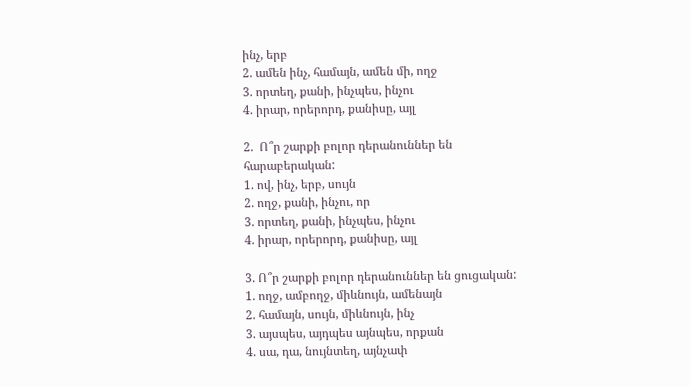ինչ, երբ
2. ամեն ինչ, համայն, ամեն մի, ողջ
3. որտեղ, քանի, ինչպես, ինչու
4. իրար, որերորդ, քանիսը, այլ

2.  Ո՞ր շարքի բոլոր դերանուններ են հարաբերական:
1. ով, ինչ, երբ, սույն
2. ողջ, քանի, ինչու, որ
3. որտեղ, քանի, ինչպես, ինչու
4. իրար, որերորդ, քանիսը, այլ

3. Ո՞ր շարքի բոլոր դերանուններ են ցուցական:
1. ողջ, ամբողջ, միևնույն, ամենայն
2. համայն, սույն, միևնույն, ինչ
3. այսպես, այդպես այնպես, որքան
4. սա, դա, նույնտեղ, այնչափ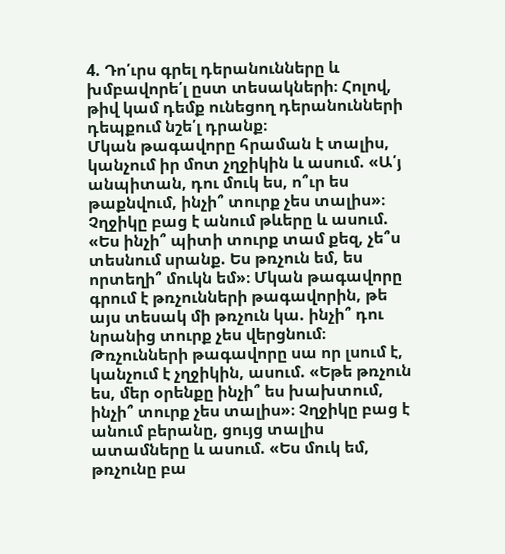4. Դո՛ւրս գրել դերանունները և խմբավորե՛լ ըստ տեսակների։ Հոլով, թիվ կամ դեմք ունեցող դերանունների դեպքում նշե՛լ դրանք։
Մկան թագավորը հրաման է տալիս, կանչում իր մոտ չղջիկին և ասում. «Ա՛յ անպիտան, դու մուկ ես, ո՞ւր ես թաքնվում, ինչի՞ տուրք չես տալիս»։ Չղջիկը բաց է անում թևերը և ասում. «Ես ինչի՞ պիտի տուրք տամ քեզ, չե՞ս տեսնում սրանք. Ես թռչուն եմ, ես որտեղի՞ մուկն եմ»։ Մկան թագավորը գրում է թռչունների թագավորին, թե այս տեսակ մի թռչուն կա. ինչի՞ դու նրանից տուրք չես վերցնում։ Թռչունների թագավորը սա որ լսում է, կանչում է չղջիկին, ասում. «Եթե թռչուն ես, մեր օրենքը ինչի՞ ես խախտում, ինչի՞ տուրք չես տալիս»։ Չղջիկը բաց է անում բերանը, ցույց տալիս ատամները և ասում. «Ես մուկ եմ, թռչունը բա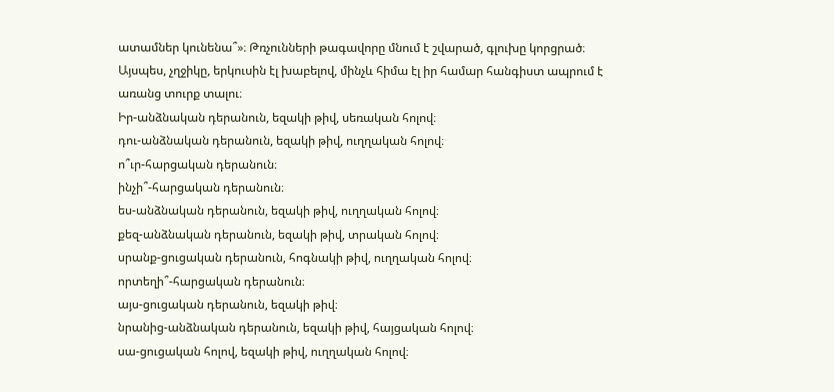ատամներ կունենա՞»։ Թռչունների թագավորը մնում է շվարած, գլուխը կորցրած։ Այսպես, չղջիկը, երկուսին էլ խաբելով, մինչև հիմա էլ իր համար հանգիստ ապրում է առանց տուրք տալու։
Իր-անձնական դերանուն, եզակի թիվ, սեռական հոլով։
դու-անձնական դերանուն, եզակի թիվ, ուղղական հոլով։
ո՞ւր-հարցական դերանուն։
ինչի՞-հարցական դերանուն։
ես-անձնական դերանուն, եզակի թիվ, ուղղական հոլով։
քեզ-անձնական դերանուն, եզակի թիվ, տրական հոլով։
սրանք-ցուցական դերանուն, հոգնակի թիվ, ուղղական հոլով։
որտեղի՞-հարցական դերանուն։
այս-ցուցական դերանուն, եզակի թիվ։
նրանից-անձնական դերանուն, եզակի թիվ, հայցական հոլով։
սա-ցուցական հոլով, եզակի թիվ, ուղղական հոլով։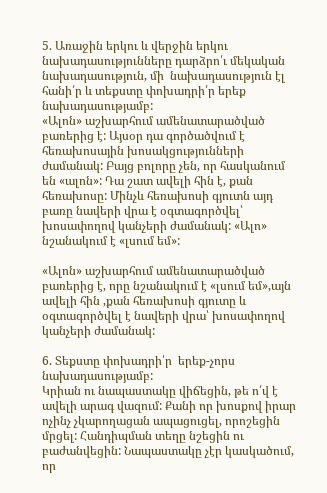5. Առաջին երկու և վերջին երկու նախադասությունները դարձրո՛ւ մեկական նախադասություն, մի  նախադասություն էլ հանի՛ր և տեքստը փոխադրի՛ր երեք նախադասությամբ:
«Ալոն» աշխարհում ամենատարածված բառերից է: Այսօր դա գործածվում է հեռախոսային խոսակցությունների ժամանակ: Բայց բոլորը չեն, որ հասկանում են «ալոն»: Դա շատ ավելի հին է, քան հեռախոսը: Մինչև հեռախոսի գյուտն այդ բառը նավերի վրա է օգտագործվել՝ խոսափողով կանչերի ժամանակ: «Ալո» նշանակում է «լսում եմ»:

«Ալոն» աշխարհում ամենատարածված բառերից է, որը նշանակում է «լսում եմ»,այն ավելի հին ,քան հեռախոսի գյուտը և օգտագործվել է նավերի վրա՝ խոսափողով կանչերի ժամանակ:

6. Տեքստը փոխադրի՛ր  երեք-չորս նախադասությամբ:
Կրիան ու նապաստակը վիճեցին, թե ո՛վ է ավելի արագ վազում: Քանի որ խոսքով իրար ոչինչ չկարողացան ապացուցել, որոշեցին մրցել: Հանդիպման տեղը նշեցին ու բաժանվեցին: Նապաստակը չէր կասկածում, որ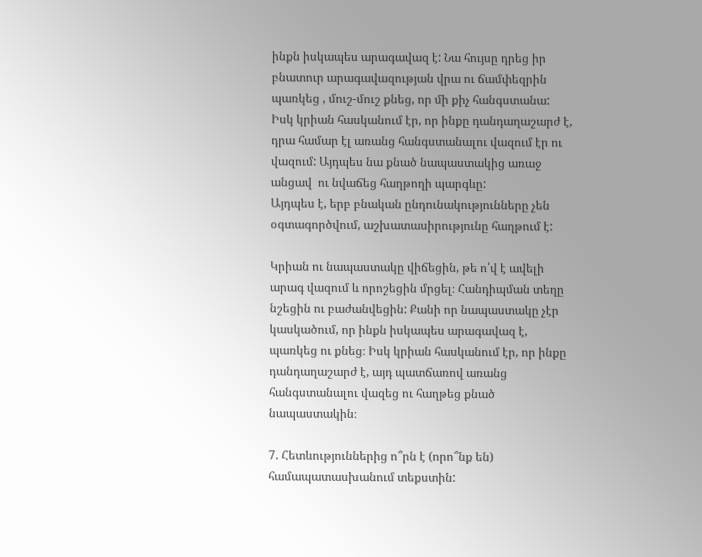ինքն իսկապես արագավազ է: Նա հույսը դրեց իր բնատուր արագավազության վրա ու ճամփեզրին պառկեց , մուշ-մուշ քնեց, որ մի քիչ հանգստանա: Իսկ կրիան հասկանում էր, որ ինքը դանդաղաշարժ է, դրա համար էլ առանց հանգստանալու վազում էր ու վազում: Այդպես նա քնած նապաստակից առաջ անցավ  ու նվաճեց հաղթողի պարգևը:
Այդպես է, երբ բնական ընդունակությունները չեն օգտագործվում, աշխատասիրությունը հաղթում է:

Կրիան ու նապաստակը վիճեցին, թե ո՛վ է ավելի արագ վազում և որոշեցին մրցել։ Հանդիպման տեղը նշեցին ու բաժանվեցին: Քանի որ նապաստակը չէր կասկածում, որ ինքն իսկապես արագավազ է, պառկեց ու քնեց։ Իսկ կրիան հասկանում էր, որ ինքը դանդաղաշարժ է, այդ պատճառով առանց հանգստանալու վազեց ու հաղթեց քնած նապաստակին։

7. Հետևություններից ո՞րն է (որո՞նք են) համապատասխանում տեքստին: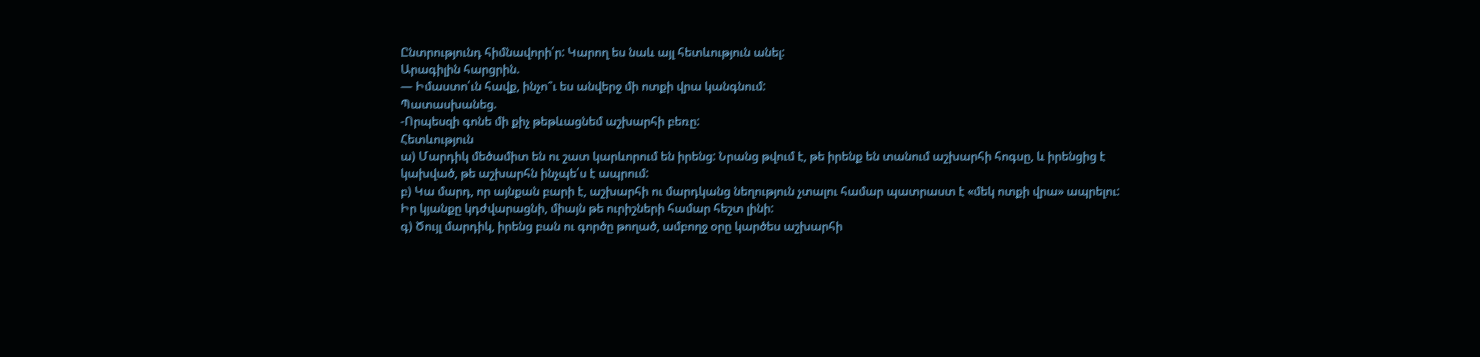Ընտրությունդ հիմնավորի՛ր: Կարող ես նաև այլ հետևություն անել:
Արագիլին հարցրին.
— Իմաստո՛ւն հավք, ինչո՞ւ ես անվերջ մի ոտքի վրա կանգնում:
Պատասխանեց.
-Որպեսզի գոնե մի քիչ թեթևացնեմ աշխարհի բեռը:
Հետևություն
ա) Մարդիկ մեծամիտ են ու շատ կարևորում են իրենց: Նրանց թվում է, թե իրենք են տանում աշխարհի հոգսը, և իրենցից է կախված, թե աշխարհն ինչպե՛ս է ապրում:
բ) Կա մարդ, որ այնքան բարի է, աշխարհի ու մարդկանց նեղություն չտալու համար պատրաստ է «մեկ ոտքի վրա» ապրելու: Իր կյանքը կդժվարացնի, միայն թե ուրիշների համար հեշտ լինի:
գ) Ծույլ մարդիկ, իրենց բան ու գործը թողած, ամբողջ օրը կարծես աշխարհի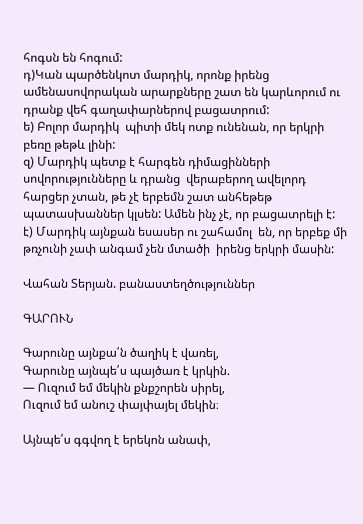հոգսն են հոգում:
դ)Կան պարծենկոտ մարդիկ, որոնք իրենց ամենասովորական արարքները շատ են կարևորում ու դրանք վեհ գաղափարներով բացատրում:
ե) Բոլոր մարդիկ  պիտի մեկ ոտք ունենան, որ երկրի բեռը թեթև լինի:
զ) Մարդիկ պետք է հարգեն դիմացինների սովորությունները և դրանց  վերաբերող ավելորդ հարցեր չտան, թե չէ երբեմն շատ անհեթեթ պատասխաններ կլսեն: Ամեն ինչ չէ, որ բացատրելի է:
է) Մարդիկ այնքան եսասեր ու շահամոլ  են, որ երբեք մի թռչունի չափ անգամ չեն մտածի  իրենց երկրի մասին:

Վահան Տերյան. բանաստեղծություններ

ԳԱՐՈՒՆ

Գարունը այնքա՛ն ծաղիկ է վառել,
Գարունը այնպե՛ս պայծառ է կրկին.
— Ուզում եմ մեկին քնքշորեն սիրել,
Ուզում եմ անուշ փայփայել մեկին։

Այնպե՛ս գգվող է երեկոն անափ,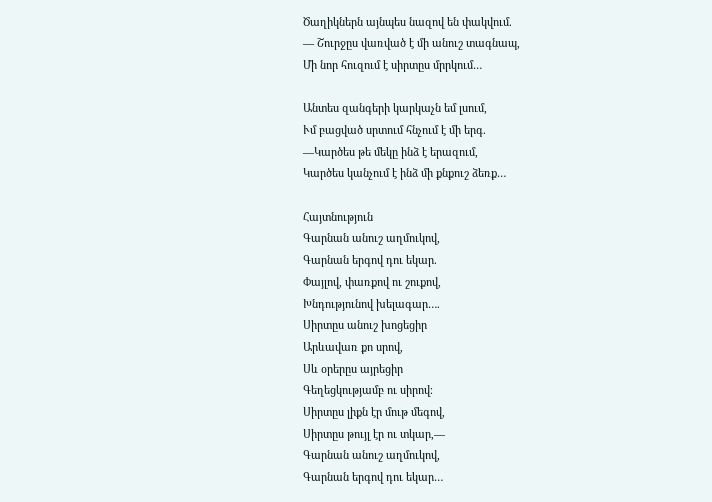Ծաղիկներն այնպես նազով են փակվում.
— Շուրջըս վառված է մի անուշ տագնապ,
Մի նոր հուզում է սիրտըս մրրկում…

Անտես զանգերի կարկաչն եմ լսում,
Ւմ բացված սրտում հնչում է մի երգ.
—Կարծես թե մեկը ինձ է երազում,
Կարծես կանչում է ինձ մի քնքուշ ձեռք…

Հայտնություն
Գարնան անուշ աղմուկով,
Գարնան երգով դու եկար.
Փայլով, փառքով ու շուքով,
Խնդությունով խելագար….
Սիրտըս անուշ խոցեցիր
Արևավառ քո սրով,
Սև օրերըս այրեցիր
Գեղեցկությամբ ու սիրով։
Սիրտըս լիքն էր մութ մեգով,
Սիրտըս թույլ էր ու տկար,—
Գարնան անուշ աղմուկով,
Գարնան երգով դու եկար…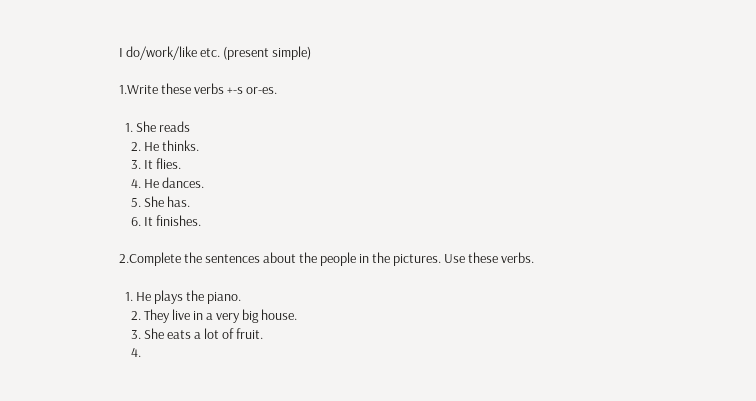I do/work/like etc. (present simple)

1.Write these verbs +-s or-es.

  1. She reads
    2. He thinks.
    3. It flies.
    4. He dances.
    5. She has.
    6. It finishes.

2.Complete the sentences about the people in the pictures. Use these verbs.

  1. He plays the piano.
    2. They live in a very big house.
    3. She eats a lot of fruit.
    4.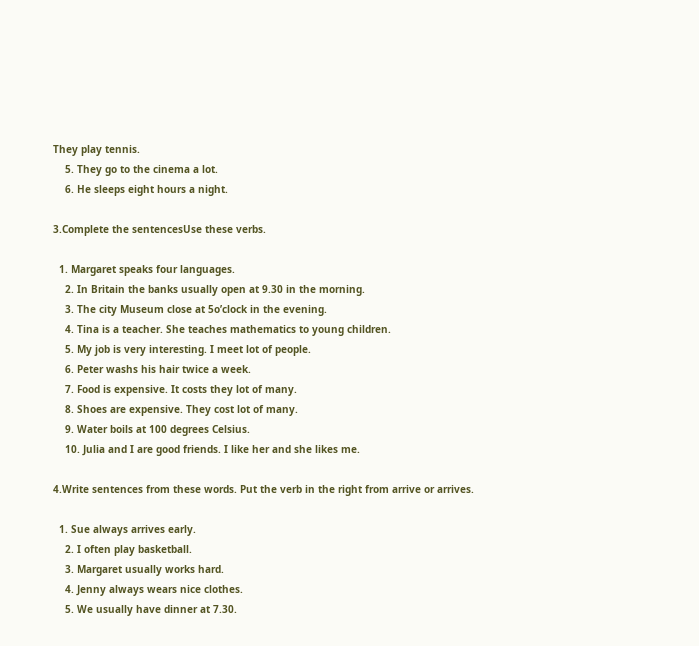They play tennis.
    5. They go to the cinema a lot.
    6. He sleeps eight hours a night.

3.Complete the sentencesUse these verbs.

  1. Margaret speaks four languages.
    2. In Britain the banks usually open at 9.30 in the morning.
    3. The city Museum close at 5o’clock in the evening.
    4. Tina is a teacher. She teaches mathematics to young children.
    5. My job is very interesting. I meet lot of people.
    6. Peter washs his hair twice a week.
    7. Food is expensive. It costs they lot of many.
    8. Shoes are expensive. They cost lot of many.
    9. Water boils at 100 degrees Celsius.
    10. Julia and I are good friends. I like her and she likes me.

4.Write sentences from these words. Put the verb in the right from arrive or arrives.

  1. Sue always arrives early.
    2. I often play basketball.
    3. Margaret usually works hard.
    4. Jenny always wears nice clothes.
    5. We usually have dinner at 7.30.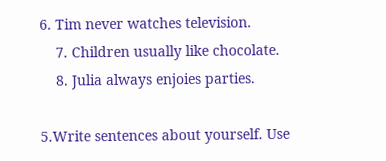6. Tim never watches television.
    7. Children usually like chocolate.
    8. Julia always enjoies parties.

5.Write sentences about yourself. Use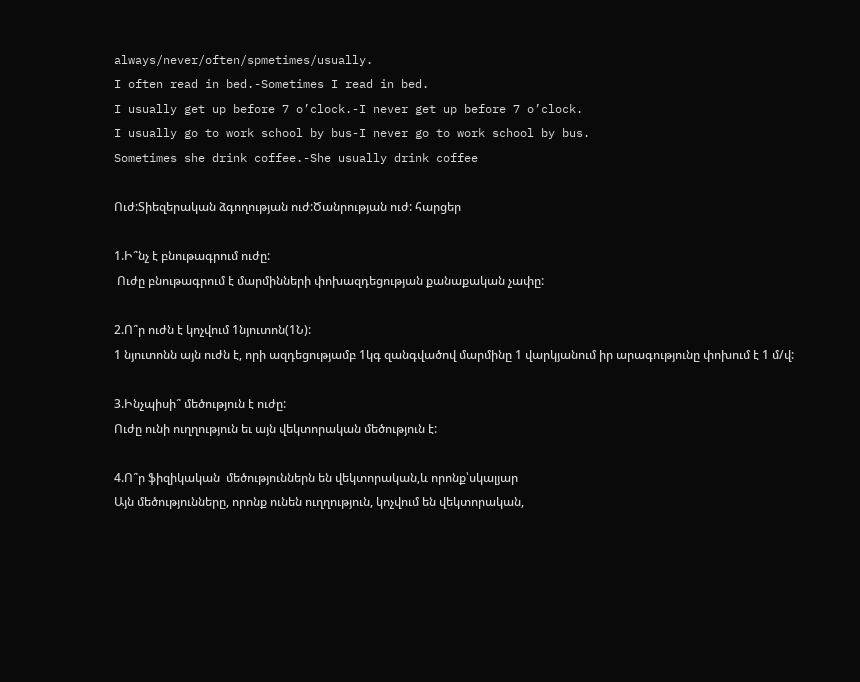always/never/often/spmetimes/usually.
I often read in bed.-Sometimes I read in bed.
I usually get up before 7 o’clock.-I never get up before 7 o’clock.
I usually go to work school by bus-I never go to work school by bus.
Sometimes she drink coffee.-She usually drink coffee

Ուժ:Տիեզերական ձգողության ուժ:Ծանրության ուժ: հարցեր

1.Ի՞նչ է բնութագրում ուժը:
 Ուժը բնութագրում է մարմինների փոխազդեցության քանաքական չափը:

2.Ո՞ր ուժն է կոչվում 1նյուտոն(1Ն):
1 նյուտոնն այն ուժն է, որի ազդեցությամբ 1կգ զանգվածով մարմինը 1 վարկյանում իր արագությունը փոխում է 1 մ/վ:

3.Ինչպիսի՞ մեծություն է ուժը:
Ուժը ունի ուղղություն եւ այն վեկտորական մեծություն է:

4.Ո՞ր ֆիզիկական  մեծություններն են վեկտորական,և որոնք՝սկալյար
Այն մեծությունները, որոնք ունեն ուղղություն, կոչվում են վեկտորական,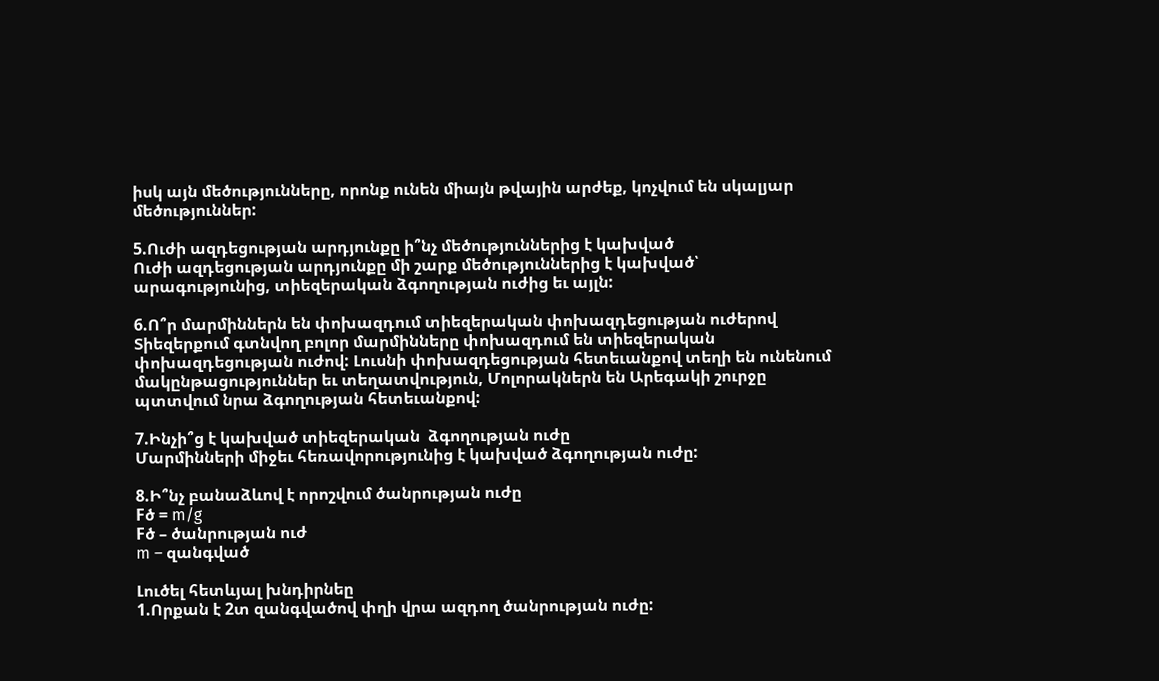իսկ այն մեծությունները, որոնք ունեն միայն թվային արժեք, կոչվում են սկալյար մեծություններ:

5.Ուժի ազդեցության արդյունքը ի՞նչ մեծություններից է կախված
Ուժի ազդեցության արդյունքը մի շարք մեծություններից է կախված՝ արագությունից, տիեզերական ձգողության ուժից եւ այլն:

6.Ո՞ր մարմիններն են փոխազդում տիեզերական փոխազդեցության ուժերով
Տիեզերքում գտնվող բոլոր մարմինները փոխազդում են տիեզերական փոխազդեցության ուժով: Լուսնի փոխազդեցության հետեւանքով տեղի են ունենում մակընթացություններ եւ տեղատվություն, Մոլորակներն են Արեգակի շուրջը պտտվում նրա ձգողության հետեւանքով:

7.Ինչի՞ց է կախված տիեզերական  ձգողության ուժը
Մարմինների միջեւ հեռավորությունից է կախված ձգողության ուժը:

8.Ի՞նչ բանաձևով է որոշվում ծանրության ուժը
Fծ = m/g
Fծ – ծանրության ուժ
m – զանգված

Լուծել հետևյալ խնդիրնեը
1.Որքան է 2տ զանգվածով փղի վրա ազդող ծանրության ուժը: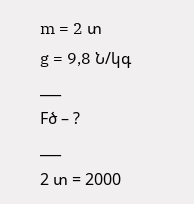m = 2 տ
g = 9,8 Ն/կգ
___
Fծ – ?
___
2 տ = 2000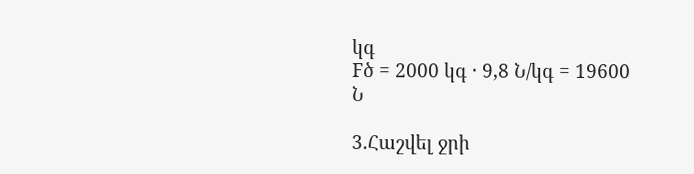կգ
Fծ = 2000 կգ · 9,8 Ն/կգ = 19600 Ն

3.Հաշվել ջրի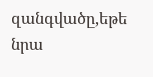զանգվածը,եթե նրա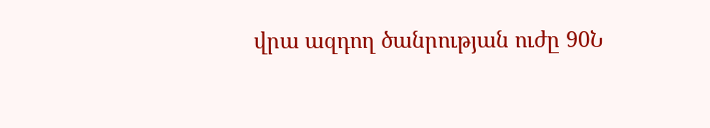վրա ազդող ծանրության ուժը 90Ն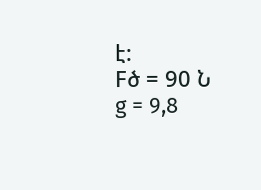է:
Fծ = 90 Ն
g = 9,8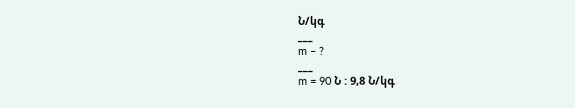Ն/կգ
___
m – ?
___
m = 90 Ն : 9,8 Ն/կգ